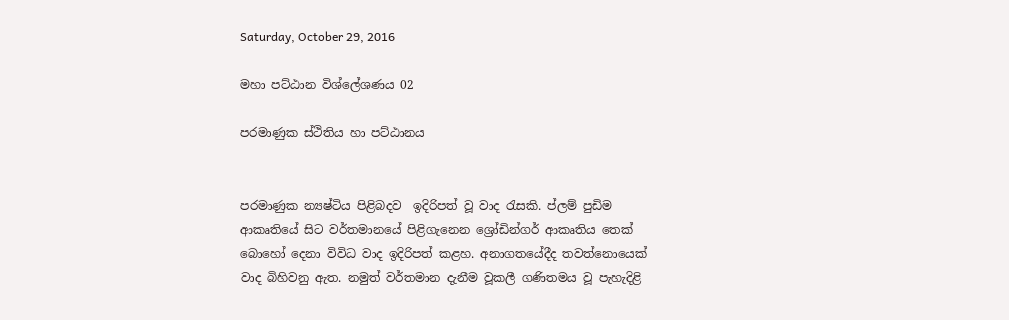Saturday, October 29, 2016

මහා පට්ඨාන විශ්ලේශණය 02

පරමාණුක ස්ථිතිය හා පට්ඨානය


පරමාණුක න්‍යෂ්ටිය පිළිබදව  ඉදිරිපත් වූ වාද රැසකි. ප්ලම් පුඩිම ආකෘතියේ සිට වර්තමානයේ පිළිගැනෙන ශ්‍රෝඩින්ගර් ආකෘතිය තෙක් බොහෝ දෙනා විවිධ වාද ඉදිරිපත් කළහ. අනාගතයේදීද තවත්නොයෙක් වාද බිහිවනු ඇත. නමුත් වර්තමාන දැනීම වූකලී ගණිතමය වූ පැහැදිළි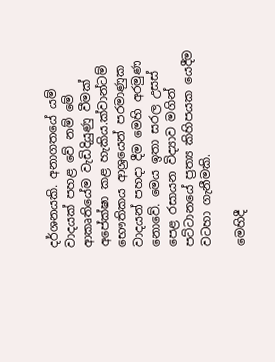දර්ශනයකි. අනාගතයේ යම් වාදයක් පහළ වේ නම් මේ ආකෘතියේම වැඩිදියුණු වීමක් අපේක්ෂා කළ හැකිය.ක්වාන්ටම් භෞතිකය ආශ්‍රයෙන් පරමාණුක වාදයන් පහදා දීම මෙහි අරමුණ නොවේ. මෙය ඉතා සරල උසස් පෙළ රසායන විද්‍යාව මගින් පට්ටානයේ ප්‍රත්‍ය කිහිපයක යෙදීම වටහා ගැනීමකි.

මෙහිදී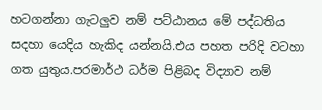හටගන්නා ගැටලුව නම් පට්ඨානය මේ පද්ධතිය සදහා යෙදිය හැකිද යන්නයි.එය පහත පරිදි වටහා ගත යුතුය.පරමාර්ථ ධර්ම පිළිබද විද්‍යාව නම්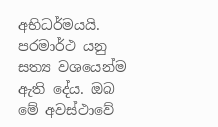අභිධර්මයයි. පරමාර්ථ යනු සත්‍ය වශයෙන්ම ඇති දේය. ඔබ මේ අවස්ථාවේ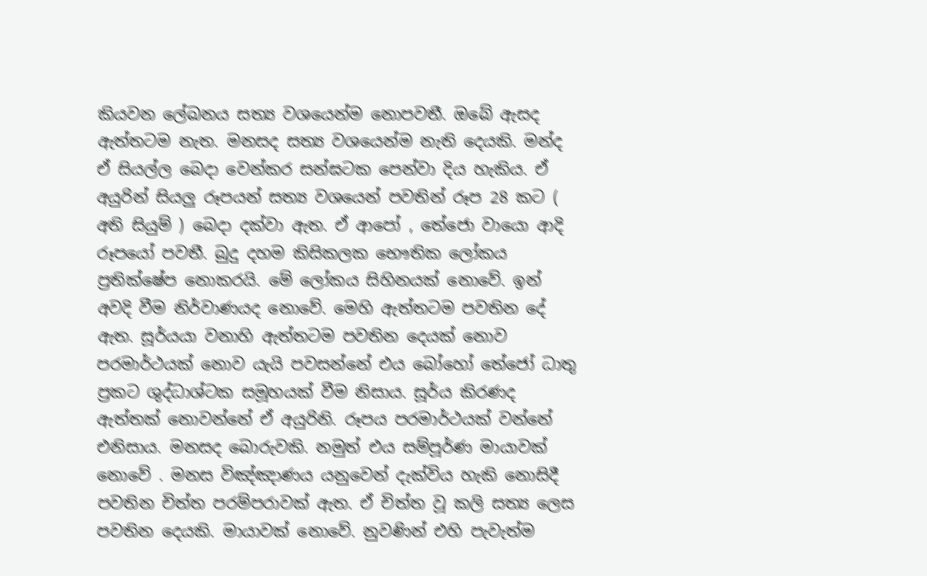කියවන ලේඛනය සත්‍ය වශයෙන්ම නොපවතී. ඔබේ ඇසද ඇත්තටම නැත. මනසද සත්‍ය වශයෙන්ම නැති දෙයකි. මන්ද ඒ සියල්ල බෙදා වෙන්කර සන්ඝටක පෙන්වා දිය හැකිය. ඒ අයුරින් සියලු රූපයන් සත්‍ය වශයෙන් පවතින් රූප 28 කට ( අති සියුම් ) බෙදා දක්වා ඇත. ඒ ආපෝ , තේජො වායො ආදි රූපයෝ පවතී. බුදු දහම කිසිකලක භෞතික ලෝකය ප්‍රතික්ෂේප නොකරයි. මේ ලෝකය සිහිනයක් නොවේ. ඉන් අවදි වීම නිර්වාණයද නොවේ. මෙහි ඇත්තටම පවතින දේ ඇත. සූර්යයා වනාහි ඇත්තටම පවතින දෙයක් නොව පරමාර්ථයක් නොව යැයි පවසන්නේ එය බෝහෝ තේජෝ ධාතු ප්‍රකට ශුද්ධාශ්ටක සමූහයක් වීම නිසාය. සූර්ය කිරණද ඇත්තක් නොවන්නේ ඒ අයුරිනි. රූපය පරමාර්ථයක් වන්නේ එනිසාය. මනසද බොරුවකි. නමුත් එය සම්පූර්ණ මායාවක් නොවේ . මනස විඤ්ඤාණය යනුවෙන් දැක්විය හැකි නොසිදී පවතින චිත්ත පරම්පරාවක් ඇත. ඒ චිත්ත වූ කලි සත්‍ය ලෙස පවතින දෙයකි. මායාවක් නොවේ. නුවණින් එහි පැවැත්ම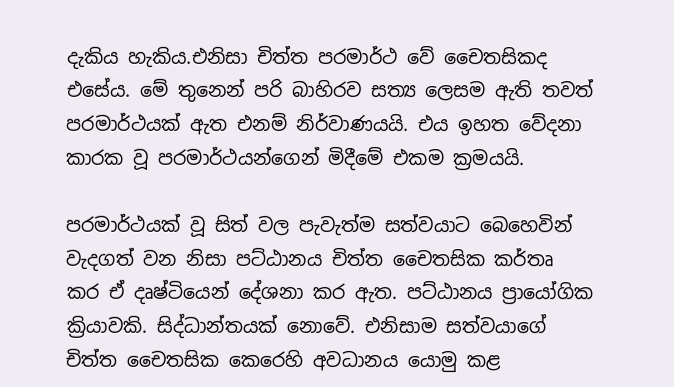දැකිය හැකිය.එනිසා චිත්ත පරමාර්ථ වේ චෛතසිකද එසේය. මේ තුනෙන් පරි බාහිරව සත්‍ය ලෙසම ඇති තවත් පරමාර්ථයක් ඇත එනම් නිර්වාණයයි. එය ඉහත වේදනා කාරක වූ පරමාර්ථයන්ගෙන් මිදීමේ එකම ක්‍රමයයි.

පරමාර්ථයක් වූ සිත් වල පැවැත්ම සත්වයාට බෙහෙවින් වැදගත් වන නිසා පට්ඨානය චිත්ත චෛතසික කර්තෘ කර ඒ දෘෂ්ටියෙන් දේශනා කර ඇත. පට්ඨානය ප්‍රායෝගික ක්‍රියාවකි. සිද්ධාන්තයක් නොවේ. එනිසාම සත්වයාගේ චිත්ත චෛතසික කෙරෙහි අවධානය යොමු කළ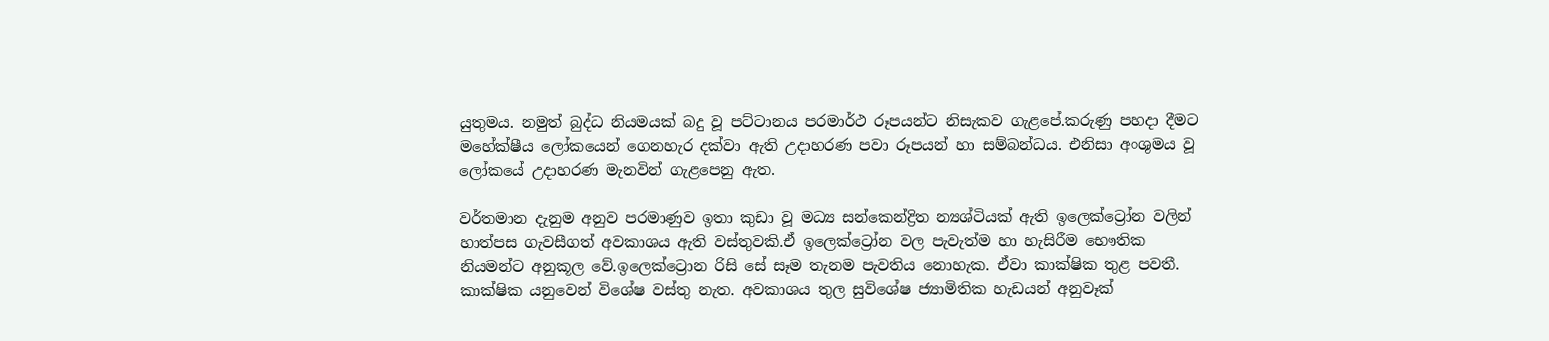යුතුමය. නමුත් බුද්ධ නියමයක් බදු වූ පට්ටානය පරමාර්ථ රූපයන්ට නිසැකව ගැළපේ.කරුණු පහදා දීමට මහේක්ෂීය ලෝකයෙන් ගෙනහැර දක්වා ඇති උදාහරණ පවා රූපයන් හා සම්බන්ධය. එනිසා අංශුමය වූ ලෝකයේ උදාහරණ මැනවින් ගැළපෙනු ඇත.

වර්තමාන දැනුම අනුව පරමාණුව ඉතා කුඩා වූ මධ්‍ය සන්කෙන්ද්‍රිත න්‍යශ්ටියක් ඇති ඉලෙක්ට්‍රෝන වලින් හාත්පස ගැවසීගත් අවකාශය ඇති වස්තුවකි.ඒ ඉලෙක්ට්‍රෝන වල පැවැත්ම හා හැසිරීම භෞතික නියමන්ට අනුකූල වේ.ඉලෙක්ට්‍රොන රිසි සේ සෑම තැනම පැවතිය නොහැක. ඒවා කාක්ෂික තුළ පවතී. කාක්ෂික යනුවෙන් විශේෂ වස්තු නැත. අවකාශය තුල සුවිශේෂ ජ්‍යාමිතික හැඩයන් අනුවෑක්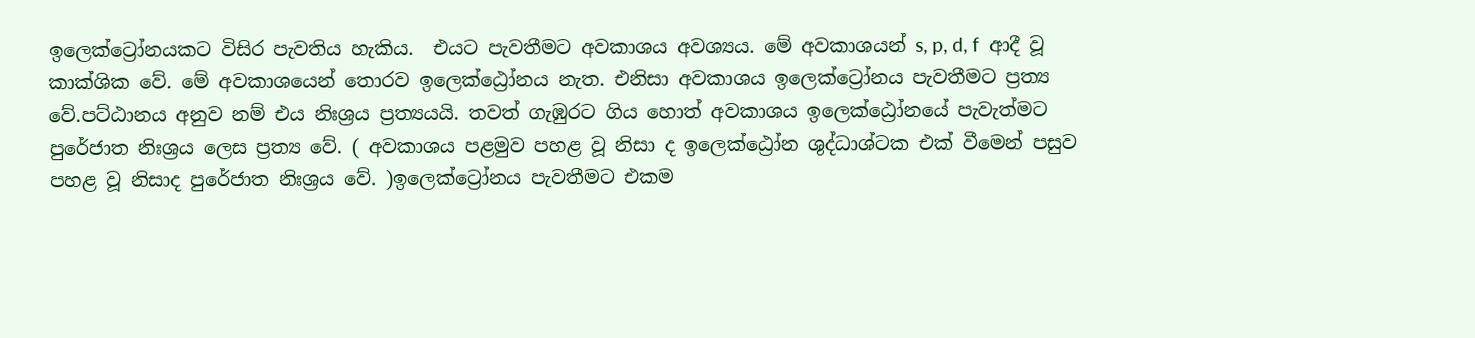ඉලෙක්ට්‍රෝනයකට විසිර පැවතිය හැකිය.  එයට පැවතීමට අවකාශය අවශ්‍යය. මේ අවකාශයන් s, p, d, f  ආදී වූ කාක්ශික වේ. මේ අවකාශයෙන් තොරව ඉලෙක්ඨ්‍රෝනය නැත. එනිසා අවකාශය ඉලෙක්ට්‍රෝනය පැවතීමට ප්‍රත්‍ය වේ.පට්ඨානය අනුව නම් එය නිඃශ්‍රය ප්‍රත්‍යයයි. තවත් ගැඹුරට ගිය හොත් අවකාශය ඉලෙක්ඨ්‍රෝනයේ පැවැත්මට පුරේජාත නිඃශ්‍රය ලෙස ප්‍රත්‍ය වේ. ( අවකාශය පළමුව පහළ වූ නිසා ද ඉලෙක්ඨ්‍රෝන ශුද්ධාශ්ටක එක් වීමෙන් පසුව පහළ වූ නිසාද පුරේජාත නිඃශ්‍රය වේ. )ඉලෙක්ට්‍රෝනය පැවතීමට එකම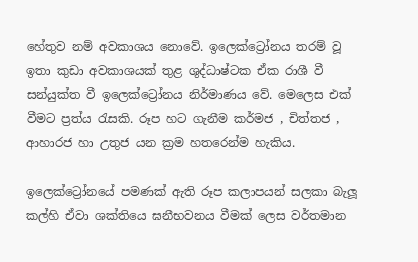හේතුව නම් අවකාශය නොවේ. ඉලෙක්ට්‍රෝනය තරම් වූ ඉතා කුඩා අවකාශයක් තුළ ශුද්ධාෂ්ටක ඒක රාශී වී සන්යුක්ත වී ඉලෙක්ට්‍රෝනය නිර්මාණය වේ. මෙලෙස එක් වීමට ප්‍රත්ය රැසකි. රූප හට ගැනීම කර්මජ , චිත්තජ , ආහාරජ හා උතුජ යන ක්‍රම හතරෙන්ම හැකිය.

ඉලෙක්ට්‍රෝනයේ පමණක් ඇති රූප කලාපයන් සලකා බැලූ කල්හි ඒවා ශක්තියෙ ඝනීභවනය වීමක් ලෙස වර්තමාන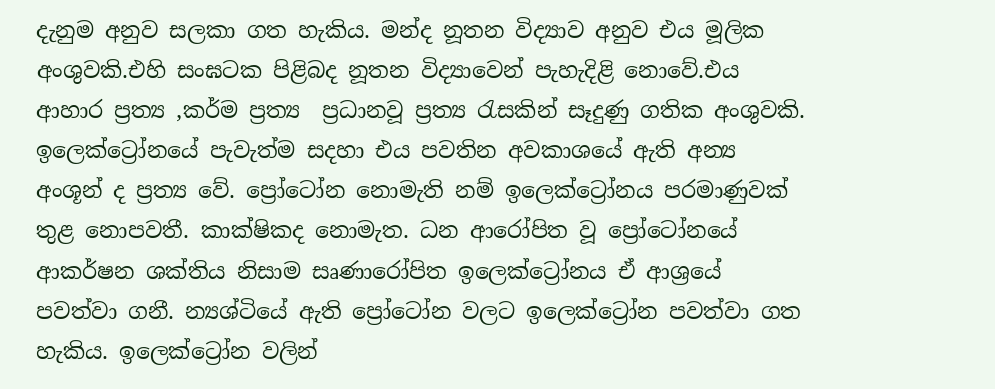දැනුම අනුව සලකා ගත හැකිය. මන්ද නූතන විද්‍යාව අනුව එය මූලික අංශුවකි.එහි සංඝටක පිළිබද නූතන විද්‍යාවෙන් පැහැදිළි නොවේ.එය ආහාර ප්‍රත්‍ය ,කර්ම ප්‍රත්‍ය  ප්‍රධානවූ ප්‍රත්‍ය රැසකින් සෑදුණු ගතික අංශුවකි.
ඉලෙක්ට්‍රෝනයේ පැවැත්ම සදහා එය පවතින අවකාශයේ ඇති අන්‍ය අංශූන් ද ප්‍රත්‍ය වේ. ප්‍රෝටෝන නොමැති නම් ඉලෙක්ට්‍රෝනය පරමාණුවක් තුළ නොපවතී. කාක්ෂිකද නොමැත. ධන ආරෝපිත වූ ප්‍රෝටෝනයේ ආකර්ෂන ශක්තිය නිසාම සෘණාරෝපිත ඉලෙක්ට්‍රෝනය ඒ ආශ්‍රයේ පවත්වා ගනී. න්‍යශ්ටියේ ඇති ප්‍රෝටෝන වලට ඉලෙක්ට්‍රෝන පවත්වා ගත හැකිය. ඉලෙක්ට්‍රෝන වලින්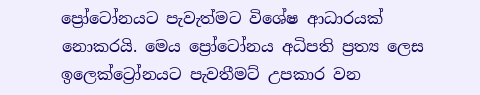ප්‍රෝටෝනයට පැවැත්මට විශේෂ ආධාරයක් නොකරයි. මෙය ප්‍රෝටෝනය අධිපති ප්‍රත්‍ය ලෙස ඉලෙක්ට්‍රෝනයට පැවතීමට් උපකාර වන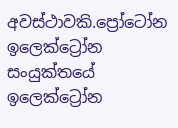අවස්ථාවකි.ප්‍රෝටෝන ඉලෙක්ට්‍රෝන සංයුක්තයේ ඉලෙක්ට්‍රෝන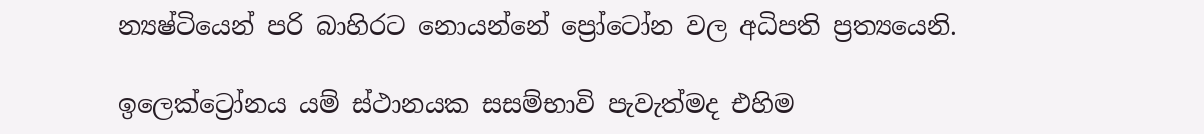න්‍යෂ්ටියෙන් පරි බාහිරට නොයන්නේ ප්‍රෝටෝන වල අධිපති ප්‍රත්‍යයෙනි.

ඉලෙක්ට්‍රෝනය යම් ස්ථානයක සසම්භාවි පැවැත්මද එහිම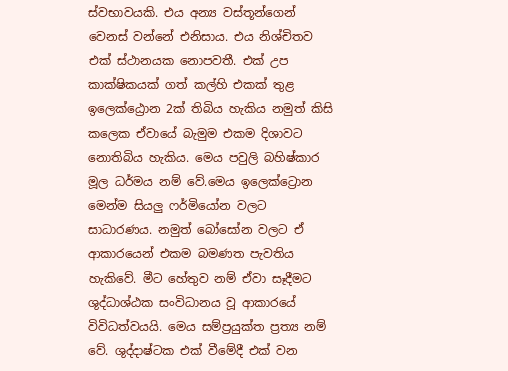ස්වභාවයකි. එය අන්‍ය වස්තූන්ගෙන් වෙනස් වන්නේ එනිසාය. එය නිශ්චිතව එක් ස්ථානයක නොපවතී. එක් උප කාක්ෂිකයක් ගත් කල්හි එකක් තුළ ඉලෙක්ඨ්‍රොන 2ක් තිබිය හැකිය නමුත් කිසි කලෙක ඒවායේ බැමුම එකම දිශාවට නොතිබිය හැකිය. මෙය පවුලි බහිෂ්කාර මූල ධර්මය නම් වේ.මෙය ඉලෙක්ට්‍රොන මෙන්ම සියලු ෆර්මියෝන වලට සාධාරණය. නමුත් බෝසෝන වලට ඒ ආකාරයෙන් එකම බමණත පැවතිය හැකිවේ. මීට හේතුව නම් ඒවා සෑදීමට ශුද්ධාශ්ඨක සංවිධානය වූ ආකාරයේ විවිධත්වයයි. මෙය සම්ප්‍රයුක්ත ප්‍රත්‍ය නම් වේ. ශුද්දාෂ්ටක එක් වීමේදී එක් වන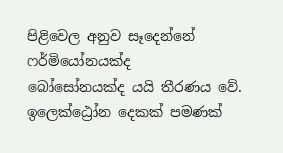පිළිවෙල අනුව සෑදෙන්නේ ෆර්මියෝනයක්ද බෝසෝනයක්ද ‍යයි තීරණය වේ. ඉලෙක්ඨ්‍රෝන දෙකක් පමණක්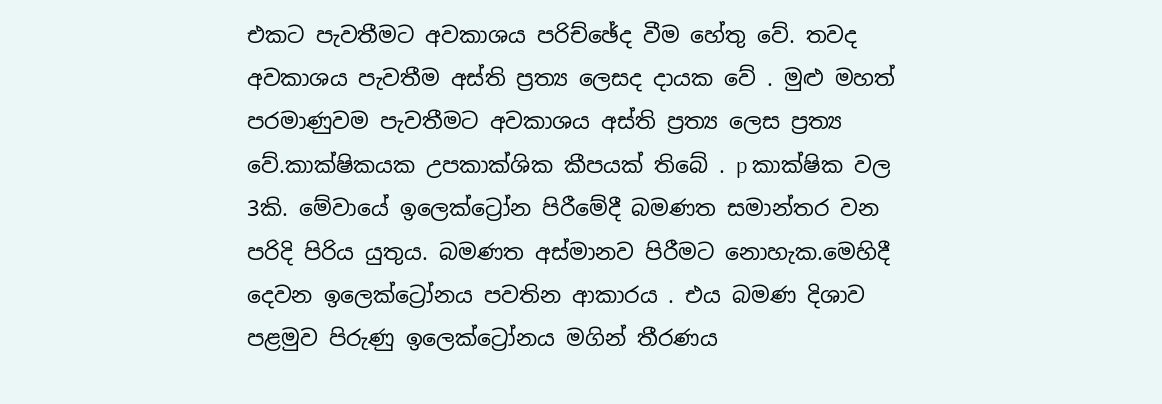එකට පැවතීමට අවකාශය පරිච්ඡේද වීම හේතු වේ. තවද අවකාශය පැවතීම අස්ති ප්‍රත්‍ය ලෙසද දායක වේ . මුළු මහත් පරමාණුවම පැවතීමට අවකාශය අස්ති ප්‍රත්‍ය ලෙස ප්‍රත්‍ය වේ.කාක්ෂිකයක උපකාක්ශික කීපයක් තිබේ . p කාක්ෂික වල 3කි. මේවායේ ඉලෙක්ට්‍රෝන පිරීමේදී බමණත සමාන්තර වන පරිදි පිරිය යුතුය. බමණත අස්මානව පිරීමට නොහැක.මෙහිදී දෙවන ඉලෙක්ට්‍රෝනය පවතින ආකාරය . එය බමණ දිශාව පළමුව පිරුණු ඉලෙක්ට්‍රෝනය මගින් තීරණය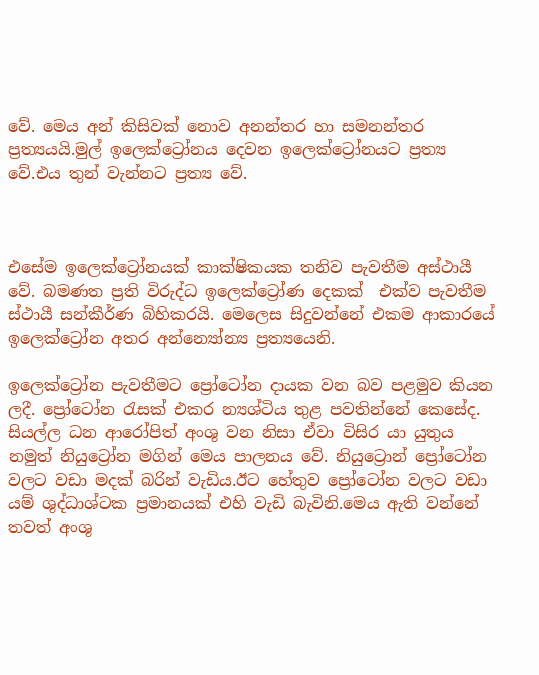වේ. මෙය අන් කිසිවක් නොව අනන්තර හා සමනන්තර ප්‍රත්‍යයයි.මුල් ඉලෙක්ට්‍රෝනය දෙවන ඉලෙක්ට්‍රෝනයට ප්‍රත්‍ය වේ.එය තුන් වැන්නට ප්‍රත්‍ය වේ.



එසේම ඉලෙක්ට්‍රෝනයක් කාක්ෂිකයක තනිව පැවතීම අස්ථායී වේ. බමණත ප්‍රති විරුද්ධ ඉලෙක්ට්‍රෝණ දෙකක්  එක්ව පැවතීම ස්ථායී සන්කීර්ණ බිහිකරයි. මෙලෙස සිදුවන්නේ එකම ආකාරයේ ඉලෙක්ට්‍රෝන අතර අන්න්‍යෝන්‍ය ප්‍රත්‍යයෙනි.

ඉලෙක්ට්‍රෝන පැවතීමට ප්‍රෝටෝන දායක වන බව පළමුව කියන ලදී. ප්‍රෝටෝන රැසක් එකර න්‍යශ්ටිය තුළ පවතින්නේ කෙසේද. සියල්ල ධන ආරෝපිත් අංශු වන නිසා ඒවා විසිර යා යුතුය නමුත් නියුට්‍රෝන මගින් මෙය පාලනය වේ. නියුට්‍රොන් ප්‍රෝටෝන වලට වඩා මදක් බරින් වැඩිය.ඊට හේතුව ප්‍රෝටෝන වලට වඩා යම් ශුද්ධාශ්ටක ප්‍රමානයක් එහි වැඩි බැවිනි.මෙය ඇති වන්නේ තවත් අංශු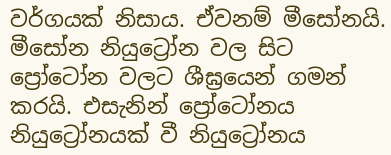වර්ගයක් නිසාය. ඒවනම් මීසෝනයි. මීසෝන නියුට්‍රෝන වල සිට ප්‍රෝටෝන වලට ශීඝ්‍රයෙන් ගමන් කරයි. එසැනින් ප්‍රෝටෝනය නියුට්‍රෝනයක් වී නියුට්‍රෝනය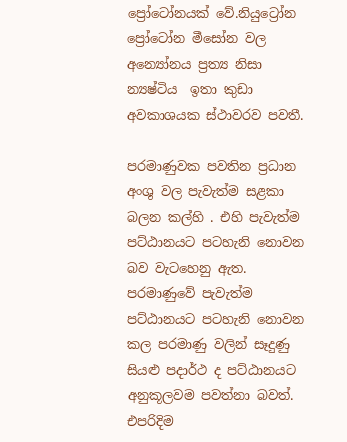ප්‍රෝටෝනයක් වේ.නියුට්‍රෝන ප්‍රෝටෝන මීසෝන වල අන්‍යෝන‍ය ප්‍රත්‍ය නිසා න්‍යෂ්ටිය  ඉතා කුඩා අවකාශයක ස්ථාවරව පවතී.

පරමාණුවක පවතින ප්‍රධාන අංශු වල පැවැත්ම සළකා බලන කල්හි . එහි පැවැත්ම පට්ඨානයට පටහැනි නොවන බව වැටහෙනු ඇත. පරමාණුවේ පැවැත්ම පට්ඨානයට පටහැනි නොවන කල පරමාණු වලින් සෑදුණු සියළු පදාර්ථ ද පට්ඨානයට අනුකූලවම පවත්නා බවත්. එපරිදිම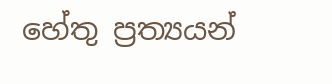හේතු ප්‍රත්‍යයන්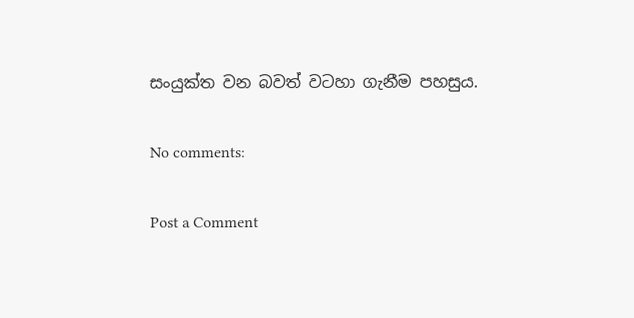සංයුක්ත වන බවත් වටහා ගැනීම පහසුය.

No comments:

Post a Comment